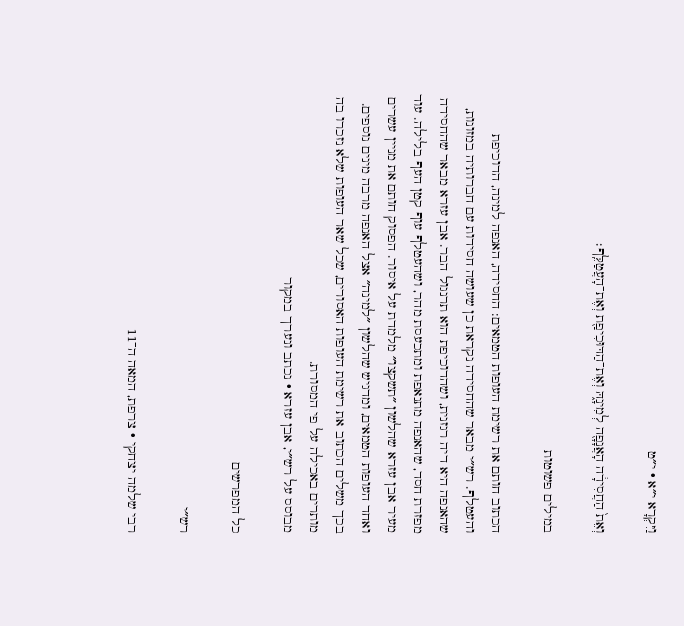וַיִּקְרָא י״א · י״ט

וְאֵת֙ הַחֲסִידָ֔ה הָאֲנָפָ֖ה לְמִינָ֑הּ וְאֶת־הַדּוּכִיפַ֖ת וְאֶת־הָעֲטַלֵּֽף׃

במילים פשוטות

הכתוב חותם את רשימת העופות הטמאים: החסידה, האנפה למינה, הדוכיפת והעטלף. רש״י מבאר שהחסידה נקראת כן שעושה חסידות עם חברותיה במזונות, שהאנפה היא דיה רגזנית, ושהדוכיפת הוא תרנגול הבר. אבן עזרא מבאר שהחסידה מפזרת חסד, שהאנפה מתנאפת ומתכעסת מהר, ושהעטלף עוף קטן העף בלילה. עוד מעיר אבן עזרא שהלשון ״תשקצו״ מלמדת על איסור. הפסוק חותם את מניין עשרים ואחד העופות הטמאים, ומדגיש שהלשון ״למינה״ אצל האנפה מרבה מינים נוספים. בכך משלים הכתוב את רשימת העופות האסורים, שכל שאר העופות שלא נזכרו בה מותרים באכילה על פי המסורת.
מבוסס על רש״י, אבן עזרא · נכתב ונערך במקור

כל המפרשים

רש״י

רבי שלמה יצחקי · צרפת, המאה ה־11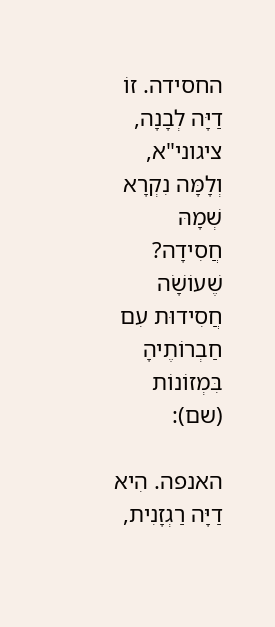החסידה. זוֹ דַיָּה לְבָנָה, ציגוני"א, וְלָמָּה נִקְרָא שְׁמָהּ חֲסִידָה? שֶׁעוֹשָֹׁה חֲסִידוּת עִם חַבְרוֹתֶיהָ בִּמְזוֹנוֹת (שם):

האנפה. הִיא דַיָּה רַגְזָנִית,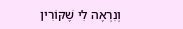וְנִרְאֶה לִי שֶׁקּוֹרִין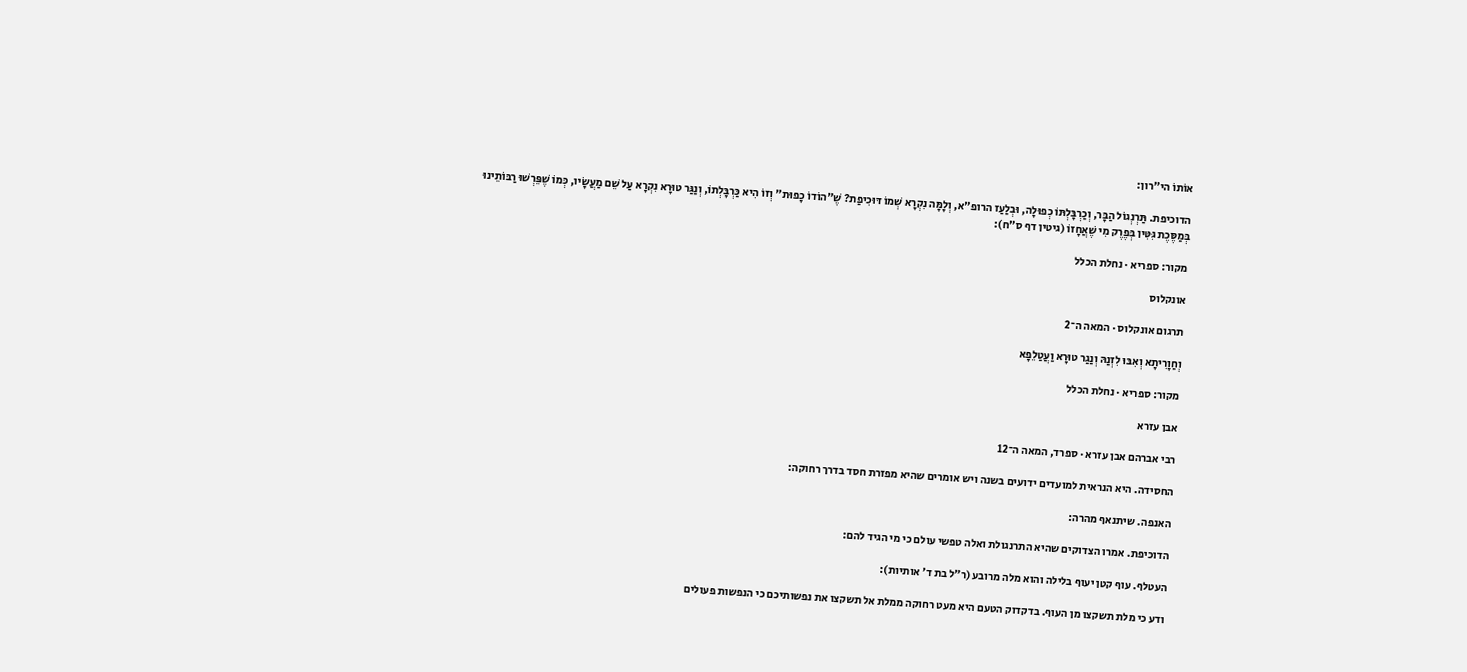אוֹתוֹ הי"רון:

הדוכיפת. תַּרְנְגוֹל הַבָּר, וְכַרְבָּלְתּוֹ כְפוּלָה, וּבְלַעַז הרופ"א, וְלָמָּה נִקְרָא שְׁמוֹ דּוּכִיפַת? שֶׁ"הוֹדוֹ כָפוּת" וְזוֹ הִיא כַּרְבָּלְתוֹ, וְנַגַּר טוּרָא נִקְרָא עַל שֵׁם מַעֲשָׂיו, כְּמוֹ שֶׁפֵּרְשׁוּ רַבּוֹתֵינוּ בְּמַסֶּכֶת גִּטִּין בְּפֶרֶק מִי שֶׁאֲחָזוֹ (גיטין דף ס"ח):

מקור: ספריא · נחלת הכלל

אונקלוס

תרגום אונקלוס · המאה ה־2

וְחַוָרִיתָא וְאִבּוּ לִזְנַהּ וְנַגַר טוּרָא וַעֲטַלֵפָא

מקור: ספריא · נחלת הכלל

אבן עזרא

רבי אברהם אבן עזרא · ספרד, המאה ה־12

החסידה. היא הנראית למועדים ידועים בשנה ויש אומרים שהיא מפזרת חסד בדרך רחוקה:

האנפה. שיתנאף מהרה:

הדוכיפת. אמרו הצדוקים שהיא התרנגולת ואלה טפשי עולם כי מי הגיד להם:

העטלף. עוף קטן יעוף בלילה והוא מלה מרובע (ר״ל בת ד׳ אותיות):

ודע כי מלת תשקצו מן העוף. בדקדוק הטעם היא מעט רחוקה ממלת אל תשקצו את נפשותיכם כי הנפשות פעולים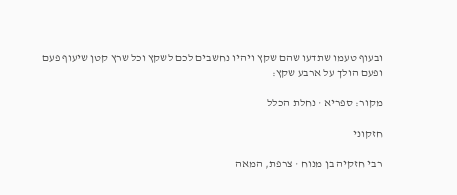ובעוף טעמו שתדעו שהם שקץ ויהיו נחשבים לכם לשקץ וכל שרץ קטן שיעוף פעם ופעם הולך על ארבע שקץ:

מקור: ספריא · נחלת הכלל

חזקוני

רבי חזקיה בן מנוח · צרפת, המאה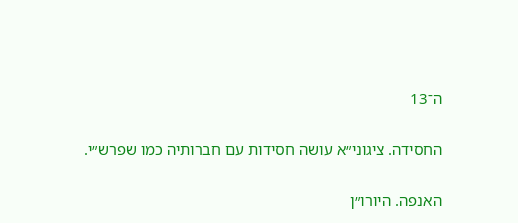ה־13

החסידה. ציגוני״א עושה חסידות עם חברותיה כמו שפרש״י.

האנפה. היורו״ן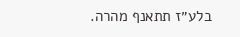בלע״ז תתאנף מהרה.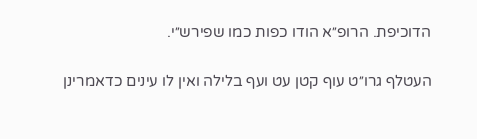הדוכיפת. הרופ״א הודו כפות כמו שפירש״י.

העטלף גרו״ט עוף קטן עט ועף בלילה ואין לו עינים כדאמרינן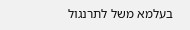בעלמא משל לתרנגול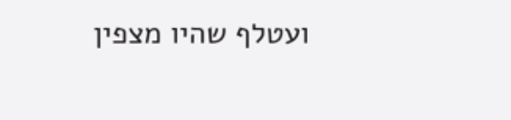ועטלף שהיו מצפין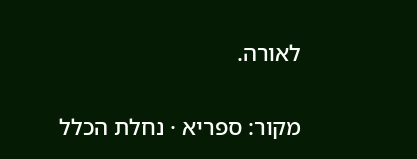לאורה.

מקור: ספריא · נחלת הכלל